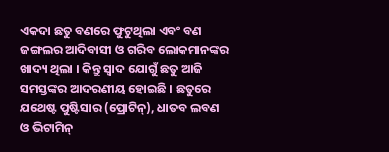ଏକଦା ଛତୁ ବଣରେ ଫୁଟୁଥିଲା ଏବଂ ବଣ ଜଙ୍ଗଲର ଆଦିବାସୀ ଓ ଗରିବ ଲୋକମାନଙ୍କର ଖାଦ୍ୟ ଥିଲା । କିନ୍ତୁ ସ୍ଵାଦ ଯୋଗୁଁ ଛତୁ ଆଜି ସମସ୍ତଙ୍କର ଆଦରଣୀୟ ହୋଇଛି । ଛତୁରେ ଯଥେଷ୍ଟ ପୁଷ୍ଟିସାର (ପ୍ରୋଟିନ୍), ଧାତବ ଲବଣ ଓ ଭିଟାମିନ୍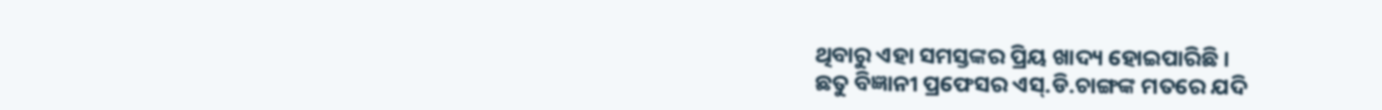ଥିବାରୁ ଏହା ସମସ୍ତଙ୍କର ପ୍ରିୟ ଖାଦ୍ୟ ହୋଇପାରିଛି ।
ଛତୁ ବିଜ୍ଞାନୀ ପ୍ରଫେସର ଏସ୍.ଡି.ଚାଙ୍ଗଙ୍କ ମତରେ ଯଦି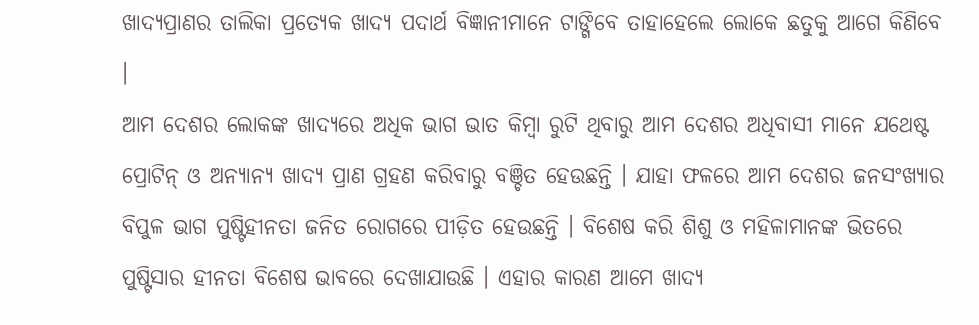ଖାଦ୍ୟପ୍ରାଣର ତାଲିକା ପ୍ରତ୍ୟେକ ଖାଦ୍ୟ ପଦାର୍ଥ ବିଜ୍ଞାନୀମାନେ ଟାଙ୍ଗିବେ ତାହାହେଲେ ଲୋକେ ଛତୁକୁ ଆଗେ କିଣିବେ ।
ଆମ ଦେଶର ଲୋକଙ୍କ ଖାଦ୍ୟରେ ଅଧିକ ଭାଗ ଭାତ କିମ୍ବା ରୁଟି ଥିବାରୁ ଆମ ଦେଶର ଅଧିବାସୀ ମାନେ ଯଥେଷ୍ଟ ପ୍ରୋଟିନ୍ ଓ ଅନ୍ୟାନ୍ୟ ଖାଦ୍ୟ ପ୍ରାଣ ଗ୍ରହଣ କରିବାରୁ ବଞ୍ଚିତ ହେଉଛନ୍ତି । ଯାହା ଫଳରେ ଆମ ଦେଶର ଜନସଂଖ୍ୟାର ବିପୁଳ ଭାଗ ପୁଷ୍ଟିହୀନତା ଜନିତ ରୋଗରେ ପୀଡ଼ିତ ହେଉଛନ୍ତି । ବିଶେଷ କରି ଶିଶୁ ଓ ମହିଳାମାନଙ୍କ ଭିତରେ ପୁଷ୍ଟିସାର ହୀନତା ବିଶେଷ ଭାବରେ ଦେଖାଯାଉଛି । ଏହାର କାରଣ ଆମେ ଖାଦ୍ୟ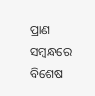ପ୍ରାଣ ସମ୍ବନ୍ଧରେ ବିଶେଷ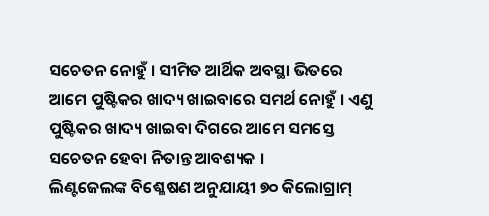ସଚେତନ ନୋହୁଁ । ସୀମିତ ଆର୍ଥିକ ଅବସ୍ଥା ଭିତରେ ଆମେ ପୁଷ୍ଟିକର ଖାଦ୍ୟ ଖାଇବାରେ ସମର୍ଥ ନୋହୁଁ । ଏଣୁ ପୁଷ୍ଟିକର ଖାଦ୍ୟ ଖାଇବା ଦିଗରେ ଆମେ ସମସ୍ତେ ସଚେତନ ହେବା ନିତାନ୍ତ ଆବଶ୍ୟକ ।
ଲିଣ୍ଟଜେଲଙ୍କ ବିଶ୍ଳେଷଣ ଅନୁଯାୟୀ ୭୦ କିଲୋଗ୍ରାମ୍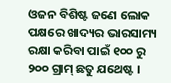ଓଜନ ବିଶିଷ୍ଟ ଜଣେ ଲୋକ ପକ୍ଷରେ ଖାଦ୍ୟର ଭାରସାମ୍ୟ ରକ୍ଷା କରିବା ପାଇଁ ୧୦୦ ରୁ ୨୦୦ ଗ୍ରାମ୍ ଛତୁ ଯଥେଷ୍ଟ ।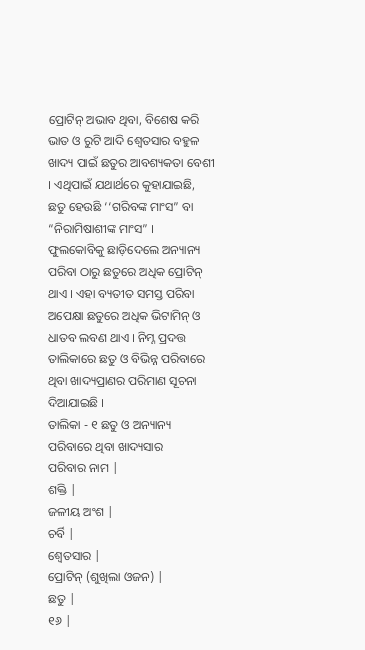ପ୍ରୋଟିନ୍ ଅଭାବ ଥିବା, ବିଶେଷ କରି ଭାତ ଓ ରୁଟି ଆଦି ଶ୍ଵେତସାର ବହୁଳ ଖାଦ୍ୟ ପାଇଁ ଛତୁର ଆବଶ୍ୟକତା ବେଶୀ । ଏଥିପାଇଁ ଯଥାର୍ଥରେ କୁହାଯାଇଛି, ଛତୁ ହେଉଛି ‘‘ଗରିବଙ୍କ ମାଂସ” ବା “ନିରାମିଷାଶୀଙ୍କ ମାଂସ” ।
ଫୁଲକୋବିକୁ ଛାଡ଼ିଦେଲେ ଅନ୍ୟାନ୍ୟ ପରିବା ଠାରୁ ଛତୁରେ ଅଧିକ ପ୍ରୋଟିନ୍ ଥାଏ । ଏହା ବ୍ୟତୀତ ସମସ୍ତ ପରିବା ଅପେକ୍ଷା ଛତୁରେ ଅଧିକ ଭିଟାମିନ୍ ଓ ଧାତବ ଲବଣ ଥାଏ । ନିମ୍ନ ପ୍ରଦତ୍ତ ତାଲିକାରେ ଛତୁ ଓ ବିଭିନ୍ନ ପରିବାରେ ଥିବା ଖାଦ୍ୟପ୍ରାଣର ପରିମାଣ ସୂଚନା ଦିଆଯାଇଛି ।
ତାଲିକା - ୧ ଛତୁ ଓ ଅନ୍ୟାନ୍ୟ ପରିବାରେ ଥିବା ଖାଦ୍ୟସାର
ପରିବାର ନାମ |
ଶକ୍ତି |
ଜଳୀୟ ଅଂଶ |
ଚର୍ବି |
ଶ୍ଵେତସାର |
ପ୍ରୋଟିନ୍ (ଶୁଖିଲା ଓଜନ) |
ଛତୁ |
୧୬ |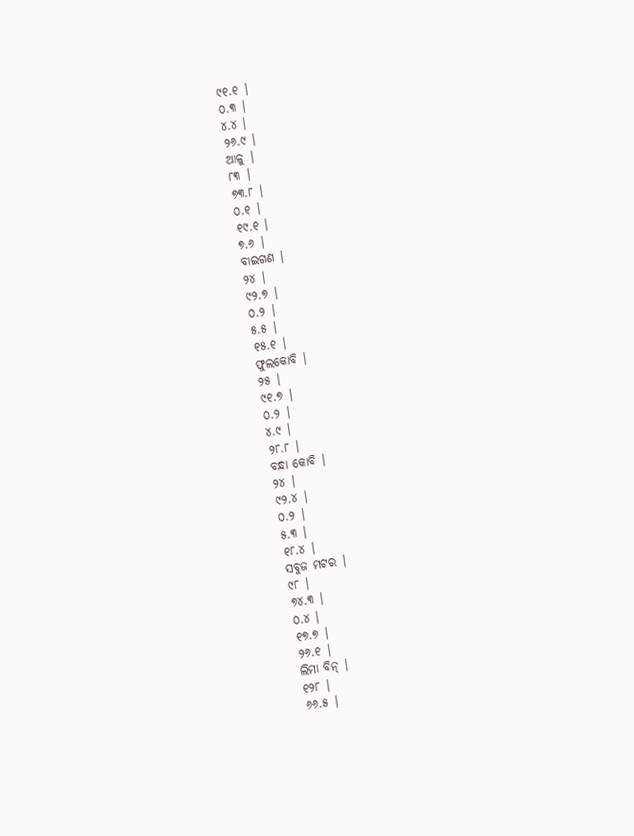୯୧.୧ |
୦.୩ |
୪.୪ |
୨୬.୯ |
ଆଳୁ |
୮୩ |
୭୩.୮ |
୦.୧ |
୧୯.୧ |
୭.୬ |
ବାଇଗଣ |
୨୪ |
୯୨.୭ |
୦.୨ |
୫.୫ |
୧୫.୧ |
ଫୁଲକୋବି |
୨୫ |
୯୧.୭ |
୦.୨ |
୪.୯ |
୨୮.୮ |
ବନ୍ଧା କୋବି |
୨୪ |
୯୨.୪ |
୦.୨ |
୫.୩ |
୧୮.୪ |
ସବୁଜ ମଟର |
୯୮ |
୭୪.୩ |
୦.୪ |
୧୭.୭ |
୨୬.୧ |
ଲିମା ବିନ୍ |
୧୨୮ |
୬୬.୫ |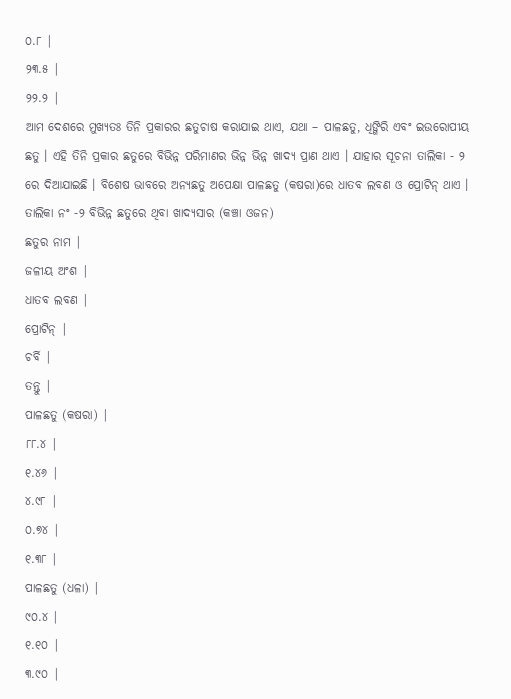୦.୮ |
୨୩.୫ |
୨୨.୨ |
ଆମ ଦେଶରେ ମୁଖ୍ୟତଃ ତିନି ପ୍ରକାରର ଛତୁଚାଷ କରାଯାଇ ଥାଏ, ଯଥା – ପାଳଛତୁ, ଧିଙ୍ଗିରି ଏବଂ ଇଉରୋପୀୟ ଛତୁ । ଏହି ତିନି ପ୍ରକାର ଛତୁରେ ବିଭିନ୍ନ ପରିମାଣର ଭିନ୍ନ ଭିନ୍ନ ଖାଦ୍ୟ ପ୍ରାଣ ଥାଏ । ଯାହାର ସୂଚନା ତାଲିକା - ୨ ରେ ଦିଆଯାଇଛି । ବିଶେଷ ଭାବରେ ଅନ୍ୟଛତୁ ଅପେକ୍ଷା ପାଳଛତୁ (କଷରା)ରେ ଧାତବ ଲବଣ ଓ ପ୍ରୋଟିନ୍ ଥାଏ ।
ତାଲିକା ନଂ -୨ ବିଭିନ୍ନ ଛତୁରେ ଥିବା ଖାଦ୍ୟସାର (କଞ୍ଚା ଓଜନ)
ଛତୁର ନାମ |
ଜଳୀୟ ଅଂଶ |
ଧାତବ ଲବଣ |
ପ୍ରୋଟିନ୍ |
ଚର୍ବି |
ତନ୍ତୁ |
ପାଳଛତୁ (କଷରା) |
୮୮.୪ |
୧.୪୬ |
୪.୯୮ |
୦.୭୪ |
୧.୩୮ |
ପାଳଛତୁ (ଧଳା) |
୯୦.୪ |
୧.୧୦ |
୩.୯୦ |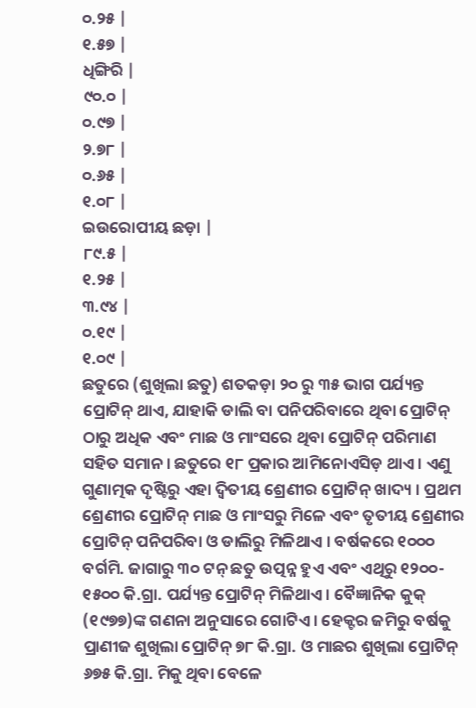୦.୨୫ |
୧.୫୭ |
ଧିଙ୍ଗିରି |
୯୦.୦ |
୦.୯୭ |
୨.୭୮ |
୦.୬୫ |
୧.୦୮ |
ଇଉରୋପୀୟ ଛଡ଼ା |
୮୯.୫ |
୧.୨୫ |
୩.୯୪ |
୦.୧୯ |
୧.୦୯ |
ଛତୁରେ (ଶୁଖିଲା ଛତୁ) ଶତକଡ଼ା ୨୦ ରୁ ୩୫ ଭାଗ ପର୍ଯ୍ୟନ୍ତ ପ୍ରୋଟିନ୍ ଥାଏ, ଯାହାକି ଡାଲି ବା ପନିପରିବାରେ ଥିବା ପ୍ରୋଟିନ୍ ଠାରୁ ଅଧିକ ଏବଂ ମାଛ ଓ ମାଂସରେ ଥିବା ପ୍ରୋଟିନ୍ ପରିମାଣ ସହିତ ସମାନ । ଛତୁରେ ୧୮ ପ୍ରକାର ଆମିନୋଏସିଡ଼ ଥାଏ । ଏଣୁ ଗୁଣାତ୍ମକ ଦୃଷ୍ଟିରୁ ଏହା ଦ୍ଵିତୀୟ ଶ୍ରେଣୀର ପ୍ରୋଟିନ୍ ଖାଦ୍ୟ । ପ୍ରଥମ ଶ୍ରେଣୀର ପ୍ରୋଟିନ୍ ମାଛ ଓ ମାଂସରୁ ମିଳେ ଏବଂ ତୃତୀୟ ଶ୍ରେଣୀର ପ୍ରୋଟିନ୍ ପନିପରିବା ଓ ଡାଲିରୁ ମିଳିଥାଏ । ବର୍ଷକରେ ୧୦୦୦ ବର୍ଗମି. ଜାଗାରୁ ୩୦ ଟନ୍ ଛତୁ ଉତ୍ପନ୍ନ ହୁଏ ଏବଂ ଏଥିରୁ ୧୨୦୦- ୧୫୦୦ କି.ଗ୍ରା. ପର୍ଯ୍ୟନ୍ତ ପ୍ରୋଟିନ୍ ମିଳିଥାଏ । ବୈଜ୍ଞାନିକ କୁକ୍ (୧୯୭୭)ଙ୍କ ଗଣନା ଅନୁସାରେ ଗୋଟିଏ । ହେକ୍ଟର ଜମିରୁ ବର୍ଷକୁ ପ୍ରାଣୀଜ ଶୁଖିଲା ପ୍ରୋଟିନ୍ ୭୮ କି.ଗ୍ରା. ଓ ମାଛର ଶୁଖିଲା ପ୍ରୋଟିନ୍ ୬୭୫ କି.ଗ୍ରା. ମିକୁ ଥିବା ବେଳେ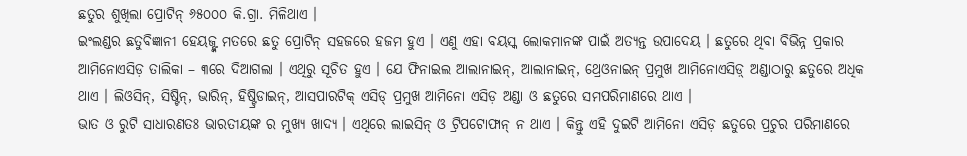ଛତୁର ଶୁଖିଲା ପ୍ରୋଟିନ୍ ୬୫୦୦୦ କି.ଗ୍ରା. ମିଳିଥାଏ ।
ଇଂଲଣ୍ଡର ଛତୁବିଜ୍ଞାନୀ ହେୟଜ୍ଙ୍କ ମତରେ ଛତୁ ପ୍ରୋଟିନ୍ ସହଜରେ ହଜମ ହୁଏ । ଏଣୁ ଏହା ବୟସ୍କ ଲୋକମାନଙ୍କ ପାଇଁ ଅତ୍ୟନ୍ତ ଉପାଦେୟ । ଛତୁରେ ଥିବା ବିଭିନ୍ନ ପ୍ରକାର ଆମିନୋଏସିଡ଼ ତାଲିକା – ୩ରେ ଦିଆଗଲା । ଏଥିରୁ ସୂଚିତ ହୁଏ । ଯେ ଫିନାଇଲ ଆଲାନାଇନ୍, ଆଲାନାଇନ୍, ଥ୍ରେଓନାଇନ୍ ପ୍ରମୁଖ ଆମିନୋଏସିଡ଼୍ ଅଣ୍ଡାଠାରୁ ଛତୁରେ ଅଧିକ ଥାଏ । ଲିଓସିନ୍, ସିଷ୍ଟିନ୍, ଭାରିନ୍, ହିଷ୍ଟ୍ରିଡାଇନ୍, ଆସପାରଟିକ୍ ଏସିଡ୍ ପ୍ରମୁଖ ଆମିନୋ ଏସିଡ଼ ଅଣ୍ଡା ଓ ଛତୁରେ ସମପରିମାଣରେ ଥାଏ ।
ଭାତ ଓ ରୁଟି ସାଧାରଣତଃ ଭାରତୀୟଙ୍କ ର ମୁଖ୍ୟ ଖାଦ୍ୟ । ଏଥିରେ ଲାଇସିନ୍ ଓ ଟ୍ରିପଟୋଫାନ୍ ନ ଥାଏ । କିନ୍ତୁ ଏହି ଦୁଇଟି ଆମିନୋ ଏସିଡ଼ ଛତୁରେ ପ୍ରଚୁର ପରିମାଣରେ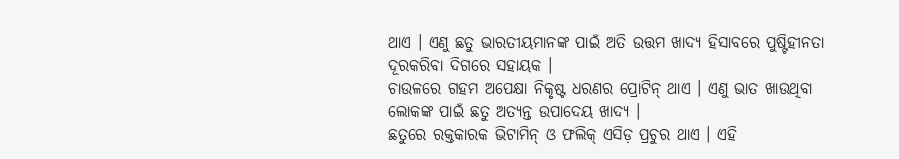ଥାଏ । ଏଣୁ ଛତୁ ଭାରତୀୟମାନଙ୍କ ପାଇଁ ଅତି ଉତ୍ତମ ଖାଦ୍ୟ ହିସାବରେ ପୁଷ୍ଟିହୀନତା ଦୂରକରିବା ଦିଗରେ ସହାୟକ ।
ଚାଉଳରେ ଗହମ ଅପେକ୍ଷା ନିକୃଷ୍ଟ ଧରଣର ପ୍ରୋଟିନ୍ ଥାଏ । ଏଣୁ ଭାତ ଖାଉଥିବା ଲୋକଙ୍କ ପାଇଁ ଛତୁ ଅତ୍ୟନ୍ତ ଉପାଦେୟ ଖାଦ୍ୟ ।
ଛତୁରେ ରକ୍ତକାରକ ଭିଟାମିନ୍ ଓ ଫଲିକ୍ ଏସିଡ଼ ପ୍ରଚୁର ଥାଏ । ଏହି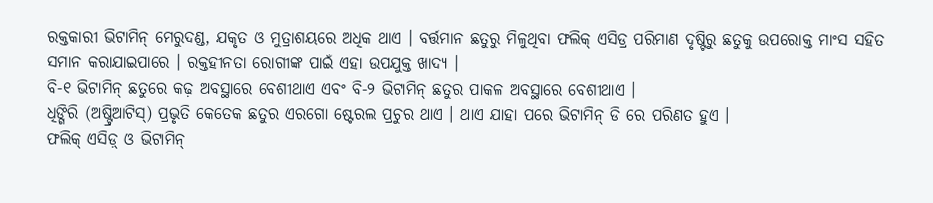ରକ୍ତକାରୀ ଭିଟାମିନ୍ ମେରୁଦଣ୍ଡ, ଯକୃତ ଓ ମୁତ୍ରାଶୟରେ ଅଧିକ ଥାଏ । ବର୍ତ୍ତମାନ ଛତୁରୁ ମିଳୁଥିବା ଫଲିକ୍ ଏସିଡ୍ର ପରିମାଣ ଦୃଷ୍ଟିରୁ ଛତୁକୁ ଉପରୋକ୍ତ ମାଂସ ସହିତ ସମାନ କରାଯାଇପାରେ । ରକ୍ତହୀନତା ରୋଗୀଙ୍କ ପାଇଁ ଏହା ଉପଯୁକ୍ତ ଖାଦ୍ୟ ।
ବି-୧ ଭିଟାମିନ୍ ଛତୁରେ କଢ଼ ଅବସ୍ଥାରେ ବେଶୀଥାଏ ଏବଂ ବି-୨ ଭିଟାମିନ୍ ଛତୁର ପାକଳ ଅବସ୍ଥାରେ ବେଶୀଥାଏ ।
ଧିଙ୍ଗିରି (ଅଷ୍ଟ୍ରିଆଟିସ୍) ପ୍ରଭୃତି କେତେକ ଛତୁର ଏରଗୋ ଷ୍ଟେରଲ ପ୍ରଚୁର ଥାଏ । ଥାଏ ଯାହା ପରେ ଭିଟାମିନ୍ ଡି ରେ ପରିଣତ ହୁଏ ।
ଫଲିକ୍ ଏସିଡ଼୍ ଓ ଭିଟାମିନ୍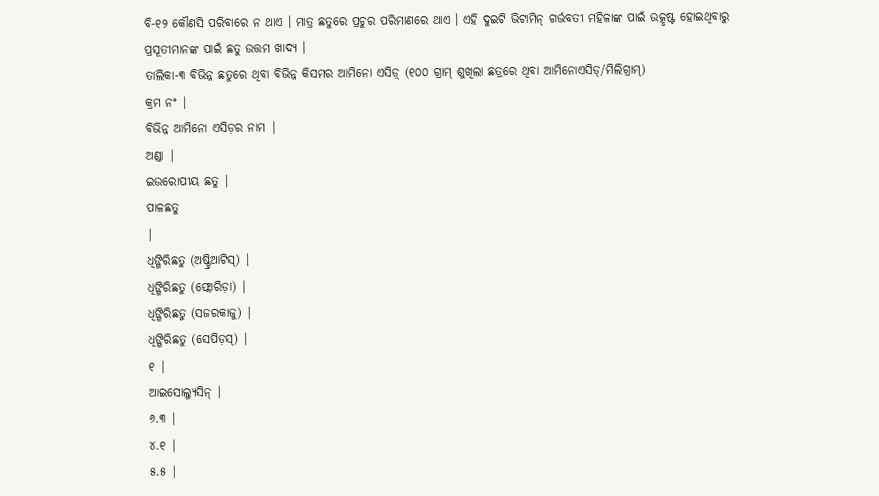ବି-୧୨ କୌଣସି ପରିବାରେ ନ ଥାଏ । ମାତ୍ର ଛତୁରେ ପ୍ରଚୁର ପରିମାଣରେ ଥାଏ । ଏହି ଦୁଇଟି ଭିଟାମିନ୍ ଗର୍ଭବତୀ ମହିଳାଙ୍କ ପାଇଁ ଉତ୍କୃଷ୍ଟ ହୋଇଥିବାରୁ ପ୍ରସୂତୀମାନଙ୍କ ପାଇଁ ଛତୁ ଉତ୍ତମ ଖାଦ୍ୟ ।
ତାଲିକା-୩ ବିଭିନ୍ନ ଛତୁରେ ଥିବା ବିଭିନ୍ନ କିସମର ଆମିନୋ ଏସିଡ଼୍ (୧୦୦ ଗ୍ରାମ୍ ଶୁଖିଲା ଛତ୍ରରେ ଥିବା ଆମିନୋଏସିଡ୍/ମିଲିଗ୍ରାମ୍)
କ୍ରମ ନଂ |
ବିଭିନ୍ନ ଆମିନୋ ଏସିଡ଼ର ନାମ |
ଅଣ୍ଡା |
ଇଉରୋପୀୟ ଛତୁ |
ପାଳଛତୁ
|
ଧିଙ୍ଗିରିଛତୁ (ଅଷ୍ଟ୍ରିଆଟିସ୍) |
ଧିଙ୍ଗିରିଛତୁ (ଫ୍ଲୋରିଡ଼ା) |
ଧିଙ୍ଗିରିଛତୁ (ସଜରକାଜୁ) |
ଧିଙ୍ଗିରିଛତୁ (ସେପିଡ଼ସ୍) |
୧ |
ଆଇସୋଲ୍ୟୁସିନ୍ |
୬.୩ |
୪.୧ |
୫.୫ |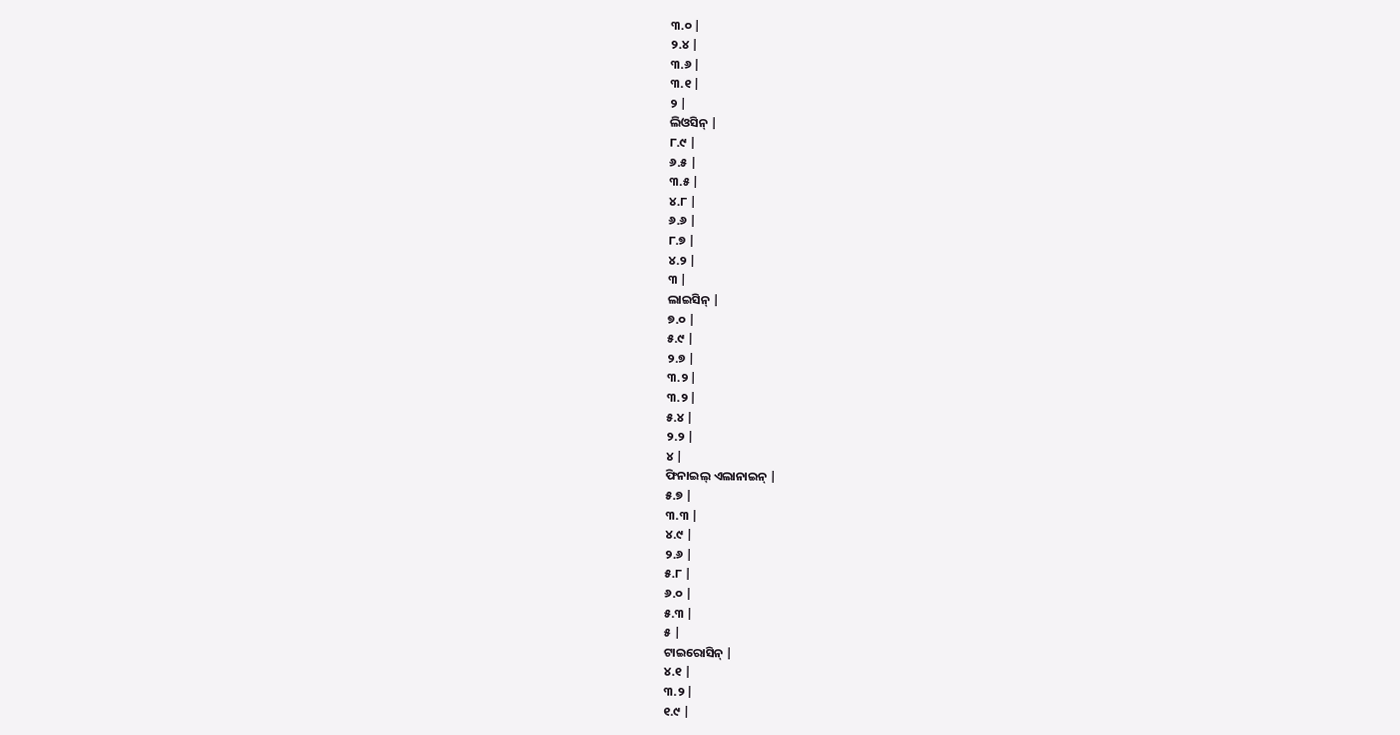୩.୦ |
୨.୪ |
୩.୬ |
୩.୧ |
୨ |
ଲିଓସିନ୍ |
୮.୯ |
୬.୫ |
୩.୫ |
୪.୮ |
୬.୬ |
୮.୭ |
୪.୨ |
୩ |
ଲାଇସିନ୍ |
୭.୦ |
୫.୯ |
୨.୭ |
୩.୨ |
୩.୨ |
୫.୪ |
୨.୨ |
୪ |
ଫିନାଇଲ୍ ଏଲାନାଇନ୍ |
୫.୭ |
୩.୩ |
୪.୯ |
୨.୬ |
୫.୮ |
୬.୦ |
୫.୩ |
୫ |
ଟାଇରୋସିନ୍ |
୪.୧ |
୩.୨ |
୧.୯ |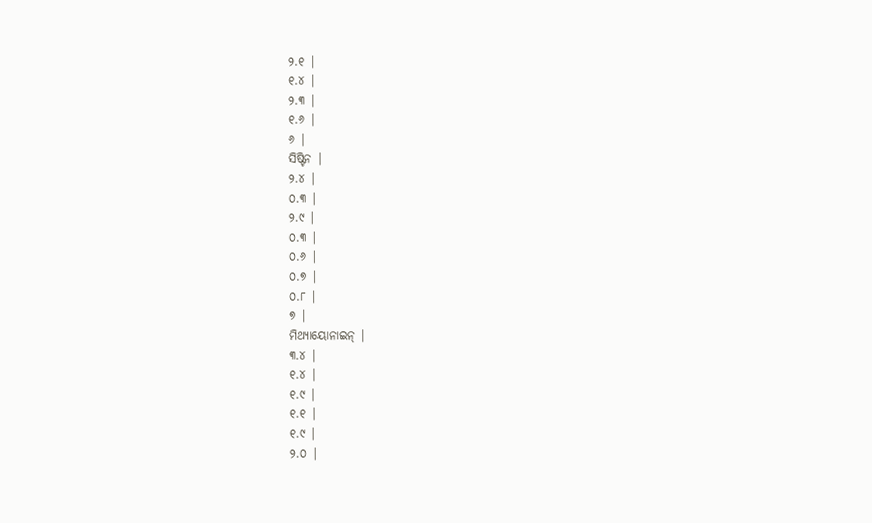୨.୧ |
୧.୪ |
୨.୩ |
୧.୬ |
୬ |
ସିଷ୍ଟିନ |
୨.୪ |
୦.୩ |
୨.୯ |
୦.୩ |
୦.୬ |
୦.୭ |
୦.୮ |
୭ |
ମିଥ୍ୟାୟୋନାଇନ୍ |
୩.୪ |
୧.୪ |
୧.୯ |
୧.୧ |
୧.୯ |
୨.୦ |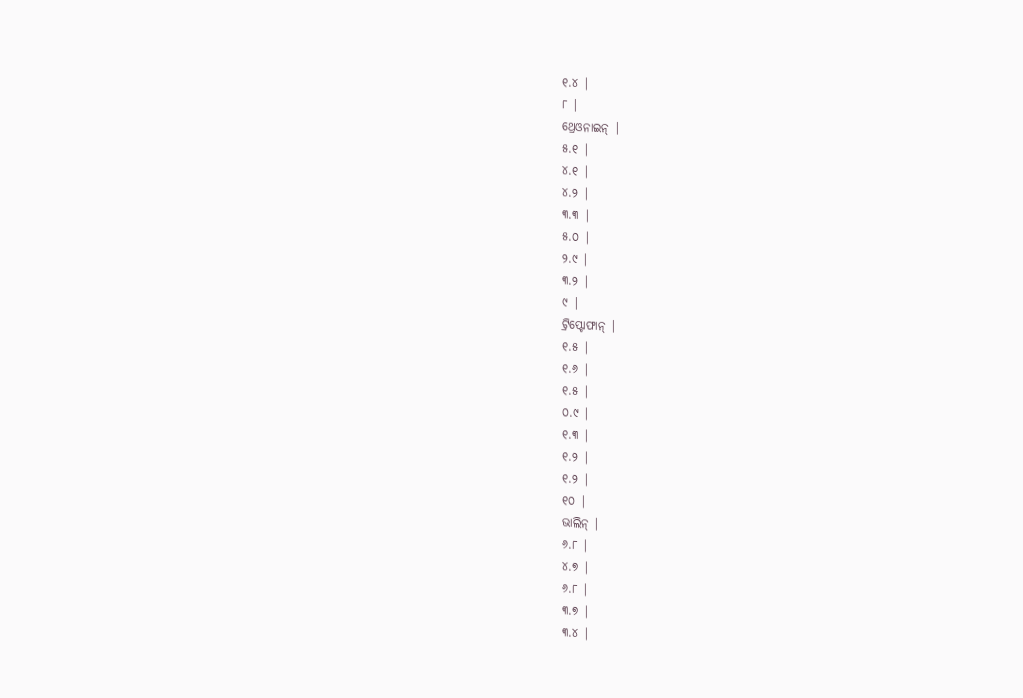୧.୪ |
୮ |
ଥ୍ରେଓନାଇନ୍ |
୫.୧ |
୪.୧ |
୪.୨ |
୩.୩ |
୫.୦ |
୨.୯ |
୩.୨ |
୯ |
ଟ୍ରିପ୍ଟୋଫାନ୍ |
୧.୫ |
୧.୬ |
୧.୫ |
୦.୯ |
୧.୩ |
୧.୨ |
୧.୨ |
୧୦ |
ଭାଲିନ୍ |
୬.୮ |
୪.୭ |
୬.୮ |
୩.୭ |
୩.୪ |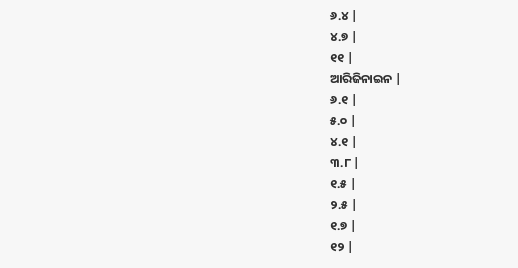୬.୪ |
୪.୭ |
୧୧ |
ଆରିଜିନାଇନ |
୬.୧ |
୫.୦ |
୪.୧ |
୩.୮ |
୧.୫ |
୨.୫ |
୧.୭ |
୧୨ |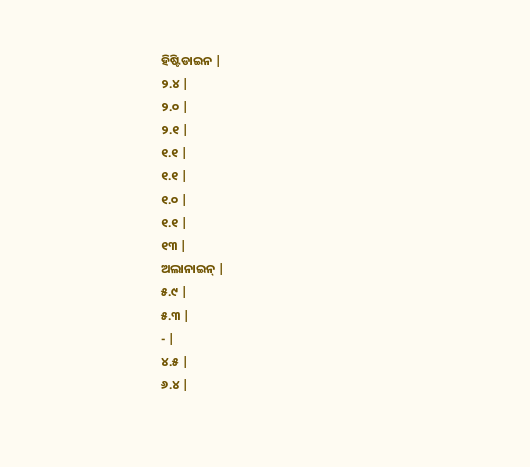ହିଷ୍ଟିଡାଇନ |
୨.୪ |
୨.୦ |
୨.୧ |
୧.୧ |
୧.୧ |
୧.୦ |
୧.୧ |
୧୩ |
ଅଲାନାଇନ୍ |
୫.୯ |
୫.୩ |
- |
୪.୫ |
୬.୪ |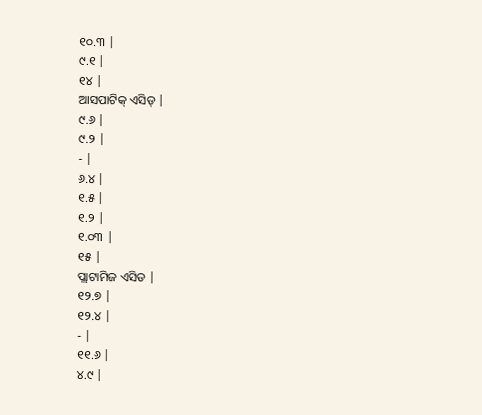୧୦.୩ |
୯.୧ |
୧୪ |
ଆସପାଟିକ୍ ଏସିଡ୍ |
୯.୬ |
୯.୨ |
- |
୬.୪ |
୧.୫ |
୧.୨ |
୧.୦୩ |
୧୫ |
ପ୍ଲାଟାମିଜ ଏସିଡ |
୧୨.୭ |
୧୨.୪ |
- |
୧୧.୬ |
୪.୯ |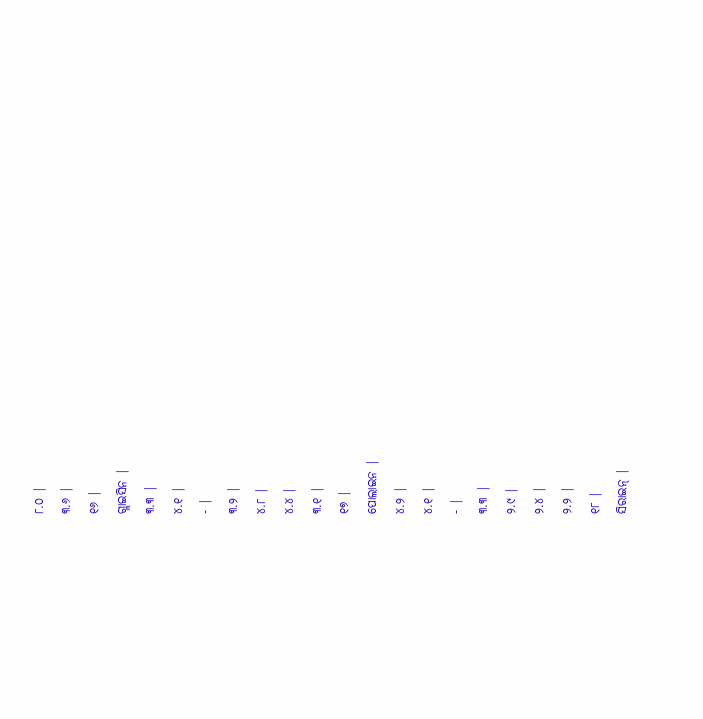୮.୦ |
୩.୬ |
୧୬ |
ଗ୍ଲାଇସିନ |
୩.୩ |
୪.୧ |
- |
୩.୨ |
୪.୮ |
୪.୪ |
୩.୧ |
୧୭ |
ପୋଲାଇନ |
୪.୨ |
୪.୧ |
- |
୩.୩ |
୨.୯ |
୨.୪ |
୨.୨ |
୧୮ |
ସିରାଇନ୍ |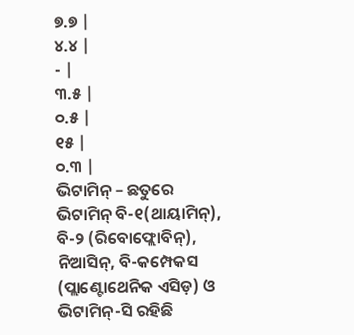୭.୭ |
୪.୪ |
- |
୩.୫ |
୦.୫ |
୧୫ |
୦.୩ |
ଭିଟାମିନ୍ – ଛତୁରେ ଭିଟାମିନ୍ ବି-୧(ଥାୟାମିନ୍), ବି-୨ (ରିବୋଫ୍ଲୋବିନ୍), ନିଆସିନ୍, ବି-କମ୍ପେକସ (ପ୍ଲାଣ୍ଟୋଥେନିକ ଏସିଡ଼) ଓ ଭିଟାମିନ୍-ସି ରହିଛି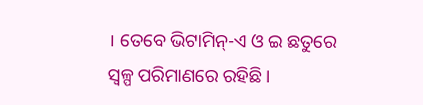। ତେବେ ଭିଟାମିନ୍-ଏ ଓ ଇ ଛତୁରେ ସ୍ଵଳ୍ପ ପରିମାଣରେ ରହିଛି ।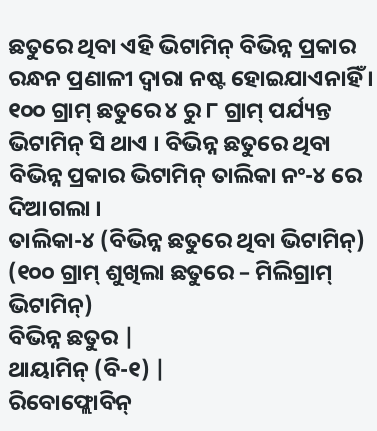ଛତୁରେ ଥିବା ଏହି ଭିଟାମିନ୍ ବିଭିନ୍ନ ପ୍ରକାର ରନ୍ଧନ ପ୍ରଣାଳୀ ଦ୍ଵାରା ନଷ୍ଟ ହୋଇଯାଏନାହିଁ । ୧୦୦ ଗ୍ରାମ୍ ଛତୁରେ ୪ ରୁ ୮ ଗ୍ରାମ୍ ପର୍ଯ୍ୟନ୍ତ ଭିଟାମିନ୍ ସି ଥାଏ । ବିଭିନ୍ନ ଛତୁରେ ଥିବା ବିଭିନ୍ନ ପ୍ରକାର ଭିଟାମିନ୍ ତାଲିକା ନଂ-୪ ରେ ଦିଆଗଲା ।
ତାଲିକା-୪ (ବିଭିନ୍ନ ଛତୁରେ ଥିବା ଭିଟାମିନ୍)
(୧୦୦ ଗ୍ରାମ୍ ଶୁଖିଲା ଛତୁରେ – ମିଲିଗ୍ରାମ୍ ଭିଟାମିନ୍)
ବିଭିନ୍ନ ଛତୁର |
ଥାୟାମିନ୍ (ବି-୧) |
ରିବୋଫ୍ଲୋବିନ୍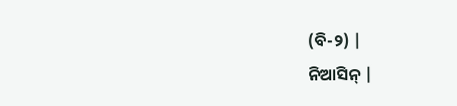(ବି-୨) |
ନିଆସିନ୍ |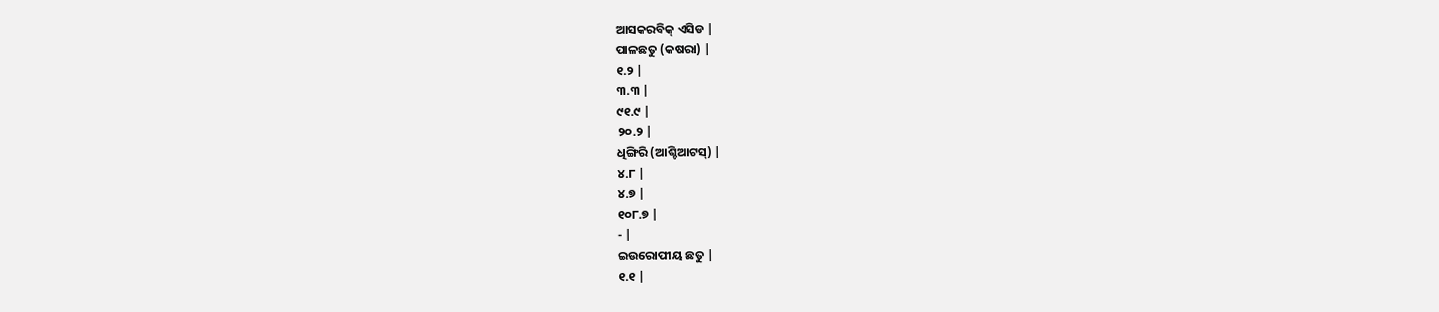ଆସକରବିକ୍ ଏସିଡ |
ପାଳଛତୁ (କଷରା) |
୧.୨ |
୩.୩ |
୯୧.୯ |
୨୦.୨ |
ଧିଙ୍ଗିରି (ଆଶ୍ଚିଆଟସ୍) |
୪.୮ |
୪.୭ |
୧୦୮.୭ |
- |
ଇଉରୋପୀୟ ଛତୁ |
୧.୧ |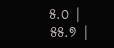୫.୦ |
୫୫.୭ |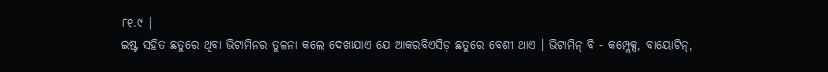୮୧.୯ |
ଇଷ୍ଟ ସହିତ ଛତୁରେ ଥିବା ଭିଟାମିନର ତୁଳନା କଲେ ଦେଖାଯାଏ ଯେ ଆକରବିଏସିଡ଼ ଛତୁରେ ବେଶୀ ଥାଏ । ଭିଟାମିନ୍ ବି - କମ୍ପ୍ଲେକ୍ସ, ବାୟୋଟିନ୍,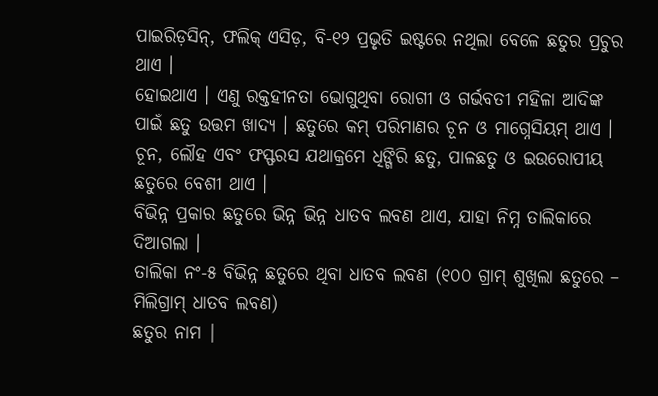ପାଇରିଡ଼ସିନ୍, ଫଲିକ୍ ଏସିଡ଼, ବି-୧୨ ପ୍ରଭୃତି ଇଷ୍ଟରେ ନଥିଲା ବେଳେ ଛତୁର ପ୍ରଚୁର ଥାଏ ।
ହୋଇଥାଏ । ଏଣୁ ରକ୍ତହୀନତା ଭୋଗୁଥିବା ରୋଗୀ ଓ ଗର୍ଭବତୀ ମହିଳା ଆଦିଙ୍କ ପାଇଁ ଛତୁ ଉତ୍ତମ ଖାଦ୍ୟ । ଛତୁରେ କମ୍ ପରିମାଣର ଚୂନ ଓ ମାଗ୍ନେସିୟମ୍ ଥାଏ । ଚୂନ, ଲୌହ ଏବଂ ଫସ୍ଫରସ ଯଥାକ୍ରମେ ଧିଙ୍ଗିରି ଛତୁ, ପାଳଛତୁ ଓ ଇଉରୋପୀୟ ଛତୁରେ ବେଶୀ ଥାଏ ।
ବିଭିନ୍ନ ପ୍ରକାର ଛତୁରେ ଭିନ୍ନ ଭିନ୍ନ ଧାତବ ଲବଣ ଥାଏ, ଯାହା ନିମ୍ନ ତାଲିକାରେ ଦିଆଗଲା ।
ତାଲିକା ନଂ-୫ ବିଭିନ୍ନ ଛତୁରେ ଥିବା ଧାତବ ଲବଣ (୧୦୦ ଗ୍ରାମ୍ ଶୁଖିଲା ଛତୁରେ – ମିଲିଗ୍ରାମ୍ ଧାତବ ଲବଣ)
ଛତୁର ନାମ |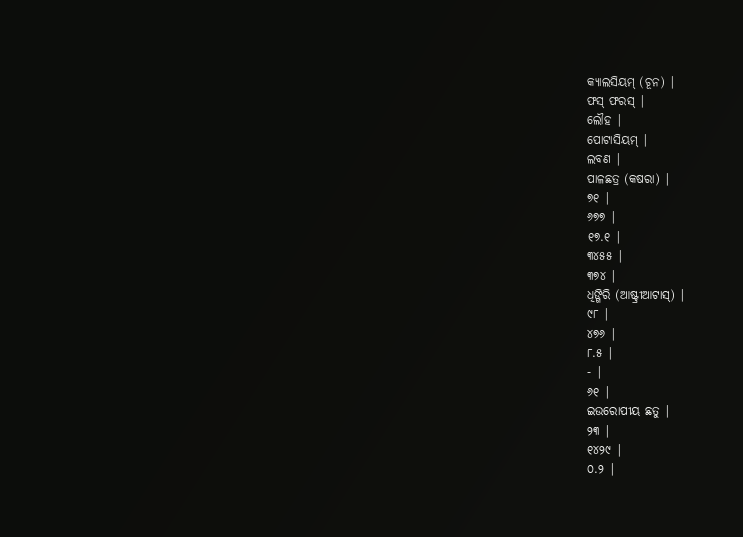କ୍ୟାଲସିୟମ୍ (ଚୂନ) |
ଫସ୍ ଫରସ୍ |
ଲୌହ |
ପୋଟାସିୟମ୍ |
ଲବଣ |
ପାଳଛତ୍ର (କଷରା) |
୭୧ |
୬୭୭ |
୧୭.୧ |
୩୪୫୫ |
୩୭୪ |
ଧିଙ୍ଗିରି (ଆଷ୍ଟ୍ରୀଆଟାସ୍) |
୯୮ |
୪୭୬ |
୮.୫ |
- |
୬୧ |
ଇଉରୋପୀୟ ଛତୁ |
୨୩ |
୧୪୨୯ |
୦.୨ |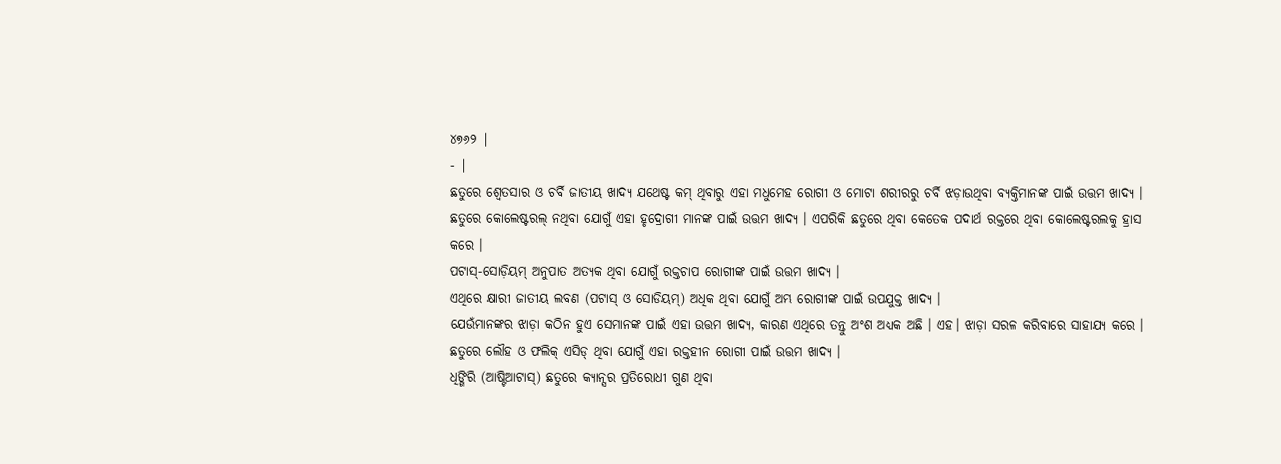୪୭୬୨ |
- |
ଛତୁରେ ଶ୍ଵେତସାର ଓ ଚର୍ବି ଜାତୀୟ ଖାଦ୍ୟ ଯଥେଷ୍ଟ କମ୍ ଥିବାରୁ ଏହା ମଧୁମେହ ରୋଗୀ ଓ ମୋଟା ଶରୀରରୁ ଚର୍ବି ଝଡ଼ାଉଥିବା ବ୍ୟକ୍ତିମାନଙ୍କ ପାଇଁ ଉତ୍ତମ ଖାଦ୍ୟ ।
ଛତୁରେ କୋଲେଷ୍ଟରଲ୍ ନଥିବା ଯୋଗୁଁ ଏହା ହୃଦ୍ରୋଗୀ ମାନଙ୍କ ପାଇଁ ଉତ୍ତମ ଖାଦ୍ୟ । ଏପରିକି ଛତୁରେ ଥିବା କେତେକ ପଦାର୍ଥ ରକ୍ତରେ ଥିବା କୋଲେଷ୍ଟରଲକୁ ହ୍ରାସ କରେ ।
ପଟାସ୍-ସୋଡ଼ିୟମ୍ ଅନୁପାତ ଅତ୍ୟକ ଥିବା ଯୋଗୁଁ ରକ୍ତଚାପ ରୋଗୀଙ୍କ ପାଇଁ ଉତ୍ତମ ଖାଦ୍ୟ ।
ଏଥିରେ କ୍ଷାରୀ ଜାତୀୟ ଲବଣ (ପଟାସ୍ ଓ ସୋଡିୟମ୍) ଅଧିକ ଥିବା ଯୋଗୁଁ ଅମ୍ଭ ରୋଗୀଙ୍କ ପାଇଁ ଉପଯୁକ୍ତ ଖାଦ୍ୟ ।
ଯେଉଁମାନଙ୍କର ଝାଡ଼ା କଠିନ ହୁଏ ସେମାନଙ୍କ ପାଇଁ ଏହା ଉତ୍ତମ ଖାଦ୍ୟ, କାରଣ ଏଥିରେ ତନ୍ତୁ ଅଂଶ ଅଧ୍ୟକ ଅଛି । ଏହ। ଝାଡ଼ା ସରଳ କରିବାରେ ସାହାଯ୍ୟ କରେ ।
ଛତୁରେ ଲୌହ ଓ ଫଲିକ୍ ଏସିଡ୍ ଥିବା ଯୋଗୁଁ ଏହା ରକ୍ତହୀନ ରୋଗୀ ପାଇଁ ଉତ୍ତମ ଖାଦ୍ୟ ।
ଧିଙ୍ଗିରି (ଆଷ୍ଟିଆଟାସ୍) ଛତୁରେ କ୍ୟାନ୍ସର ପ୍ରତିରୋଧୀ ଗୁଣ ଥିବା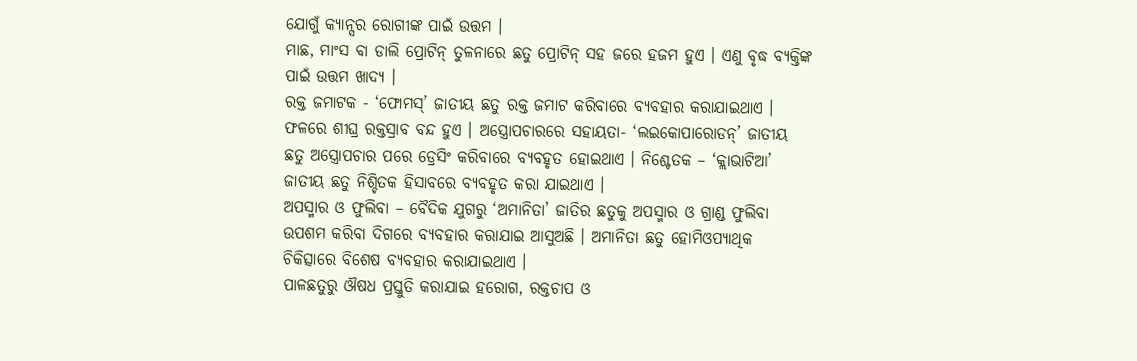ଯୋଗୁଁ କ୍ୟାନ୍ସର ରୋଗୀଙ୍କ ପାଇଁ ଉତ୍ତମ ।
ମାଛ, ମାଂସ ବା ଡାଲି ପ୍ରୋଟିନ୍ ତୁଳନାରେ ଛତୁ ପ୍ରୋଟିନ୍ ସହ ଜରେ ହଜମ ହୁଏ । ଏଣୁ ବୃଦ୍ଧ ବ୍ୟକ୍ତିଙ୍କ ପାଇଁ ଉତ୍ତମ ଖାଦ୍ୟ ।
ରକ୍ତ ଜମାଟକ - ‘ଫୋମସ୍’ ଜାତୀୟ ଛତୁ ରକ୍ତ ଜମାଟ କରିବାରେ ବ୍ୟବହାର କରାଯାଇଥାଏ । ଫଳରେ ଶୀଘ୍ର ରକ୍ତସ୍ରାବ ବନ୍ଦ ହୁଏ । ଅସ୍ତ୍ରୋପଚାରରେ ସହାୟତା- ‘ଲଇକୋପାରୋଡନ୍’ ଜାତୀୟ ଛତୁ ଅସ୍ତ୍ରୋପଚାର ପରେ ଡ୍ରେସିଂ କରିବାରେ ବ୍ୟବହୃତ ହୋଇଥାଏ । ନିଶ୍ଚେତକ – ‘କ୍ଲାଭାଟିଆ’ ଜାତୀୟ ଛତୁ ନିଶ୍ଚିତକ ହିସାବରେ ବ୍ୟବହୃତ କରା ଯାଇଥାଏ ।
ଅପସ୍ମାର ଓ ଫୁଲିବା – ବୈଦିକ ଯୁଗରୁ ‘ଅମାନିତା’ ଜାତିର ଛତୁକୁ ଅପସ୍ମାର ଓ ଗ୍ରାଣ୍ଡ ଫୁଲିବା ଉପଶମ କରିବା ଦିଗରେ ବ୍ୟବହାର କରାଯାଇ ଆସୁଅଛି । ଅମାନିତା ଛତୁ ହୋମିଓପ୍ୟାଥିକ ଚିକିତ୍ସାରେ ବିଶେଷ ବ୍ୟବହାର କରାଯାଇଥାଏ ।
ପାଳଛତୁରୁ ଔଷଧ ପ୍ରସ୍ତୁତି କରାଯାଇ ହରୋଗ, ରକ୍ତଚାପ ଓ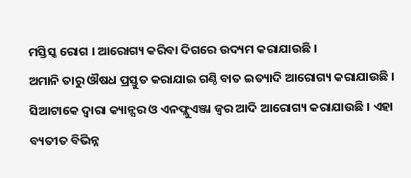ମସ୍ତିସ୍କ ରୋଗ । ଆରୋଗ୍ୟ କରିବା ଦିଗରେ ଉଦ୍ୟମ କରାଯାଉଛି ।
ଅମାନି ତାରୁ ଔଷଧ ପ୍ରସ୍ତୁତ କରାଯାଇ ଗଣ୍ଠି ବାତ ଇତ୍ୟାଦି ଆରୋଗ୍ୟ କରାଯାଉଛି ।
ସିଆଟାକେ ଦ୍ଵାରା କ୍ୟାନ୍ସର ଓ ଏନଫ୍ଲୁଏଞ୍ଜା ଜ୍ଵର ଆଦି ଆରୋଗ୍ୟ କରାଯାଉଛି । ଏହା ବ୍ୟତୀତ ବିଭିନ୍ନ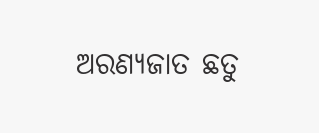ଅରଣ୍ୟଜାତ ଛତୁ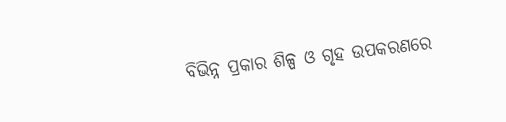ବିଭିନ୍ନ ପ୍ରକାର ଶିଳ୍ପ ଓ ଗୃହ ଉପକରଣରେ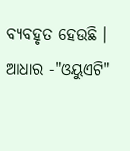ବ୍ୟବହୃତ ହେଉଛି ।
ଆଧାର -"ଓୟୁଏଟି"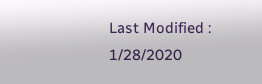Last Modified : 1/28/2020